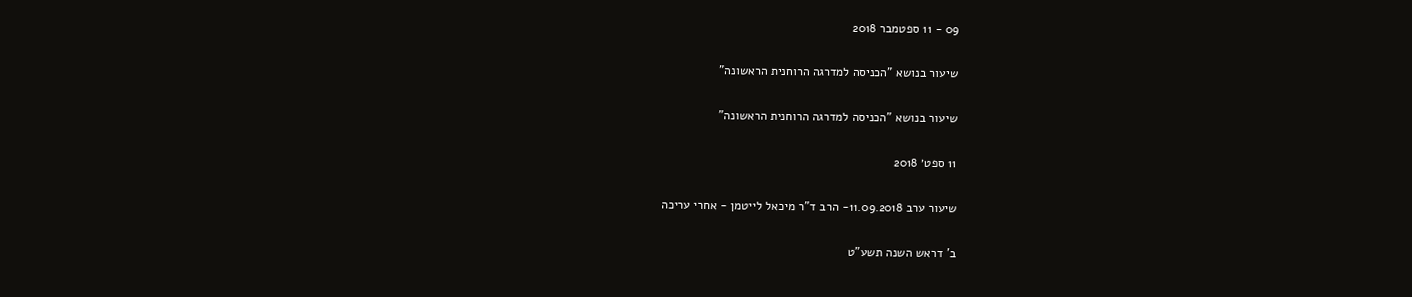09 - 11 ספטמבר 2018

שיעור בנושא "הכניסה למדרגה הרוחנית הראשונה"

שיעור בנושא "הכניסה למדרגה הרוחנית הראשונה"

11 ספט׳ 2018

שיעור ערב 11.09.2018- הרב ד"ר מיכאל לייטמן - אחרי עריכה

ב' דראש השנה תשע"ט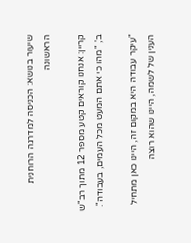שיעור בנושא: הכניסה למדרגה הרוחנית הראשונה

קריין: אנחנו קוראים קטע מספר 12 מתוך רב"ש ב', "מהו כי אתם המעט מכל העמים, בעבודה".

"עיקר עבודה היא במקום זה, היינו כאן מתחיל הענין של לשמה, היינו שהוא רוצה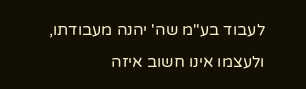לעבוד בע"מ שה' יהנה מעבודתו, ולעצמו אינו חשוב איזה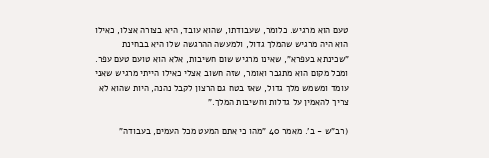טעם הוא מרגיש. כלומר, שעבודתו, שהוא עובד, היא בצורה אצלו, כאילו הוא היה מרגיש שהמלך גדול, ולמעשה ההרגשה שלו היא בבחינת "שכינתא בעפרא", שאינו מרגיש שום חשיבות, אלא הוא טועם טעם עפר. ומכל מקום הוא מתגבר ואומר, שזה חשוב אצלי כאילו הייתי מרגיש שאני עומד ומשמש מלך גדול, שאז בטח גם הרצון לקבל נהנה, היות שהוא לא צריך להאמין על גדלות וחשיבות המלך."

(רב"ש - ב'. מאמר 40 "מהו כי אתם המעט מכל העמים, בעבודה"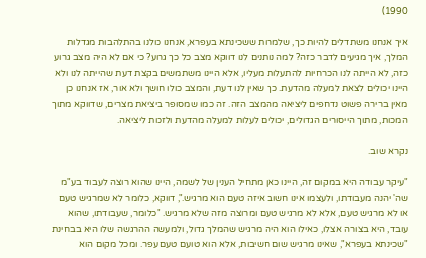1990)

איך אנחנו משתדלים להיות כך, שלמרות ששכינתא בעפרא, אנחנו כולנו בהתלהבות מגדלות המלך, איך מגיעים לדבר כזה? למה נותנים לנו דווקא מצב כל כך גרוע? כי אם לא היה מצב גרוע כזה, לא הייתה לנו הכרחיות להתעלות מעליו, אלא היינו משתמשים בקצת דעת שהייתה לנו ולא היינו יכולים לצאת למעלה מהדעת. כך שאין לנו דעת, והמצב כולו חושך ולא אור, אז אנחנו כן מאין ברירה פשוט נדחפים ליציאה מהמצב הזה. זה כמו שמסופר ביציאת מצרים, שדווקא מתוך המכות, מתוך הייסורים הגדולים, יכולים לעלות למעלה מהדעת ולזכות ליציאה.

נקרא שוב.

"עיקר עבודה היא במקום זה, היינו כאן מתחיל הענין של לשמה, היינו שהוא רוצה לעבוד בע"מ שה' יהנה מעבודתו, ולעצמו אינו חשוב איזה טעם הוא מרגיש.", דווקא, כלומר לא שמרגיש טעם או לא מרגיש טעם, אלא לא מרגיש טעם ומרוצה מזה שלא מרגיש. "כלומר, שעבודתו, שהוא עובד, היא בצורה אצלו, כאילו הוא היה מרגיש שהמלך גדול, ולמעשה ההרגשה שלו היא בבחינת "שכינתא בעפרא", שאינו מרגיש שום חשיבות, אלא הוא טועם טעם עפר. ומכל מקום הוא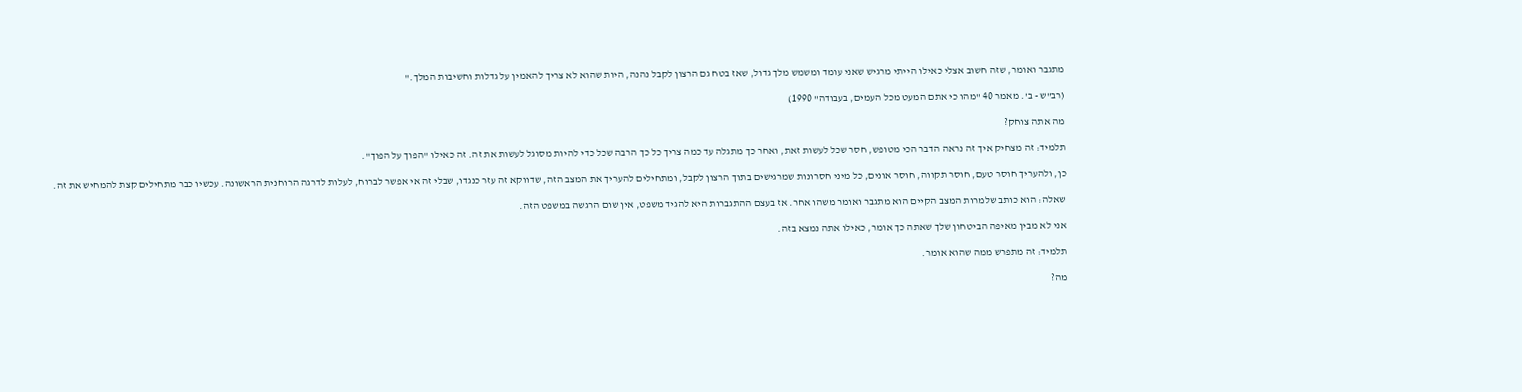מתגבר ואומר, שזה חשוב אצלי כאילו הייתי מרגיש שאני עומד ומשמש מלך גדול, שאז בטח גם הרצון לקבל נהנה, היות שהוא לא צריך להאמין על גדלות וחשיבות המלך."

(רב"ש - ב'. מאמר 40 "מהו כי אתם המעט מכל העמים, בעבודה" 1990)

מה אתה צוחק?

תלמיד: זה מצחיק איך זה נראה הדבר הכי מטופש, חסר שכל לעשות זאת, ואחר כך מתגלה עד כמה צריך כל כך הרבה שכל כדי להיות מסוגל לעשות את זה. זה כאילו "הפוך על הפוך".

כן, ולהעריך חוסר טעם, חוסר תקווה, חוסר אונים, כל מיני חסרונות שמרגישים בתוך הרצון לקבל, ומתחילים להעריך את המצב הזה, שדווקא זה עזר כנגדו, שבלי זה אי אפשר לברוח, לעלות לדרגה הרוחנית הראשונה. עכשיו כבר מתחילים קצת להמחיש את זה.

שאלה: הוא כותב שלמרות המצב הקיים הוא מתגבר ואומר משהו אחר. אז בעצם ההתגברות היא להגיד משפט, אין שום הרגשה במשפט הזה.

אני לא מבין מאיפה הביטחון שלך שאתה כך אומר, כאילו אתה נמצא בזה.

תלמיד: זה מתפרש ממה שהוא אומר.

מה?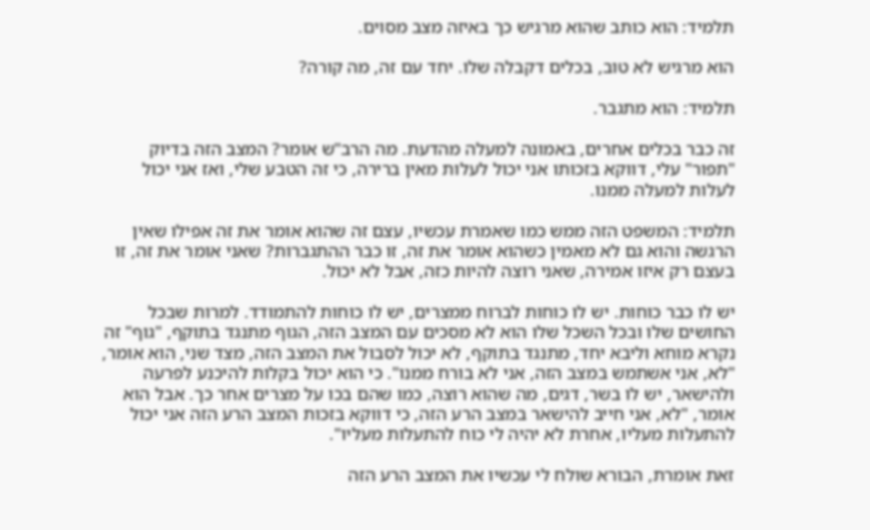תלמיד: הוא כותב שהוא מרגיש כך באיזה מצב מסוים.

הוא מרגיש לא טוב, בכלים דקבלה שלו. יחד עם זה, מה קורה?

תלמיד: הוא מתגבר.

זה כבר בכלים אחרים, באמונה למעלה מהדעת. מה הרב"ש אומר? המצב הזה בדיוק "תפור" עלי, דווקא בזכותו אני יכול לעלות מאין ברירה, כי זה הטבע שלי, ואז אני יכול לעלות למעלה ממנו.

תלמיד: המשפט הזה ממש כמו שאמרת עכשיו, עצם זה שהוא אומר את זה אפילו שאין הרגשה והוא גם לא מאמין כשהוא אומר את זה, זו כבר ההתגברות? שאני אומר את זה, זו בעצם רק איזו אמירה, שאני רוצה להיות כזה, אבל לא יכול.

יש לו כבר כוחות. יש לו כוחות לברוח ממצרים, יש לו כוחות להתמודד. למרות שבכל החושים שלו ובכל השכל שלו הוא לא מסכים עם המצב הזה, הגוף מתנגד בתוקף, "גוף" זה נקרא מוחא וליבא יחד, מתנגד בתוקף, לא יכול לסבול את המצב הזה, מצד שני, הוא אומר, "לא, אני אשתמש במצב הזה, אני לא בורח ממנו". כי הוא יכול בקלות להיכנע לפרעה ולהישאר, יש לו בשר, דגים, מה שהוא רוצה, כמו שהם בכו על מצרים אחר כך. אבל הוא אומר, "לא, אני חייב להישאר במצב הרע הזה, כי דווקא בזכות המצב הרע הזה אני יכול להתעלות מעליו, אחרת לא יהיה לי כוח להתעלות מעליו".

זאת אומרת, הבורא שולח לי עכשיו את המצב הרע הזה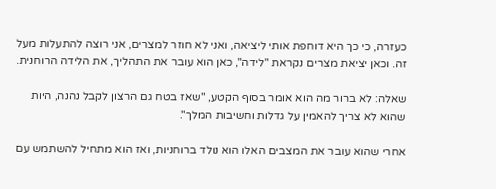כעזרה, כי כך היא דוחפת אותי ליציאה, ואני לא חוזר למצרים, אני רוצה להתעלות מעל זה. וכאן יציאת מצרים נקראת "לידה", כאן הוא עובר את התהליך, את הלידה הרוחנית.

שאלה: לא ברור מה הוא אומר בסוף הקטע, "שאז בטח גם הרצון לקבל נהנה, היות שהוא לא צריך להאמין על גדלות וחשיבות המלך".

אחרי שהוא עובר את המצבים האלו הוא נולד ברוחניות, ואז הוא מתחיל להשתמש עם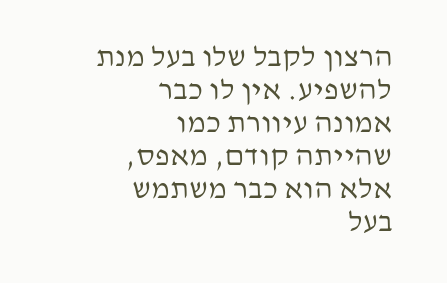הרצון לקבל שלו בעל מנת להשפיע. אין לו כבר אמונה עיוורת כמו שהייתה קודם, מאפס, אלא הוא כבר משתמש בעל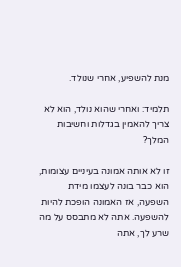מנת להשפיע, אחרי שנולד.

תלמיד: ואחרי שהוא נולד, הוא לא צריך להאמין בגדלות וחשיבות המלך?

זו לא אותה אמונה בעיניים עצומות, הוא כבר בונה לעצמו מידת השפעה, אז האמונה הופכת להיות להשפעה. אתה לא מתבסס על מה שרע לך, אתה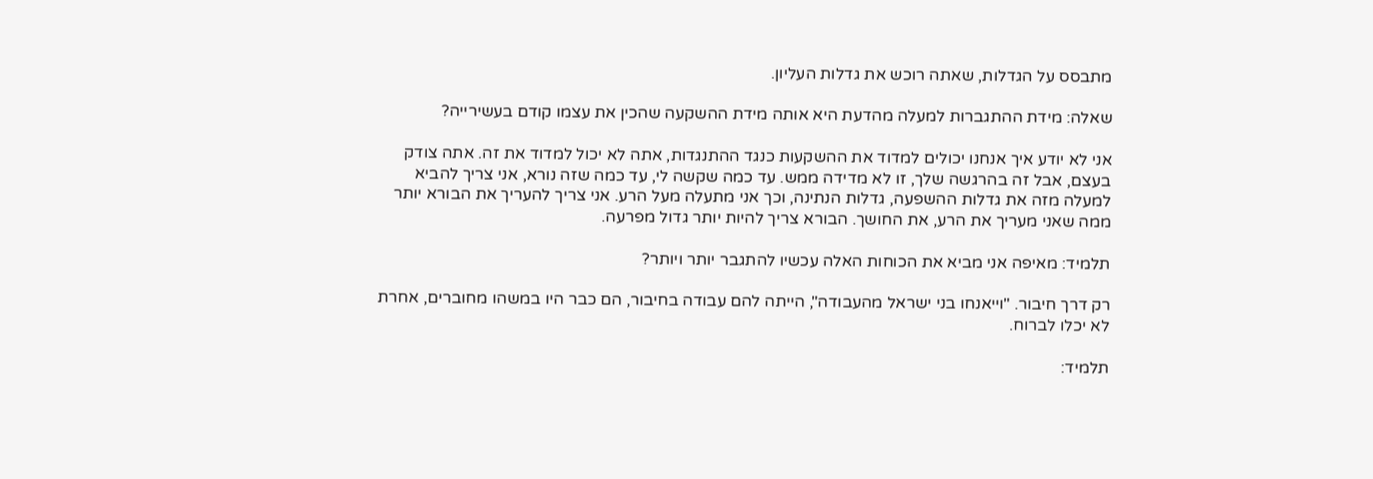מתבסס על הגדלות, שאתה רוכש את גדלות העליון.

שאלה: מידת ההתגברות למעלה מהדעת היא אותה מידת ההשקעה שהכין את עצמו קודם בעשירייה?

אני לא יודע איך אנחנו יכולים למדוד את ההשקעות כנגד ההתנגדות, אתה לא יכול למדוד את זה. אתה צודק בעצם, אבל זה בהרגשה שלך, זו לא מדידה ממש. עד כמה שקשה לי, עד כמה שזה נורא, אני צריך להביא למעלה מזה את גדלות ההשפעה, גדלות הנתינה, וכך אני מתעלה מעל הרע. אני צריך להעריך את הבורא יותר ממה שאני מעריך את הרע, את החושך. הבורא צריך להיות יותר גדול מפרעה.

תלמיד: מאיפה אני מביא את הכוחות האלה עכשיו להתגבר יותר ויותר?

רק דרך חיבור. "וייאנחו בני ישראל מהעבודה", הייתה להם עבודה בחיבור, הם כבר היו במשהו מחוברים, אחרת לא יכלו לברוח.

תלמיד: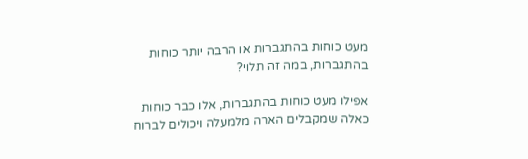מעט כוחות בהתגברות או הרבה יותר כוחות בהתגברות, במה זה תלוי?

אפילו מעט כוחות בהתגברות, אלו כבר כוחות כאלה שמקבלים הארה מלמעלה ויכולים לברוח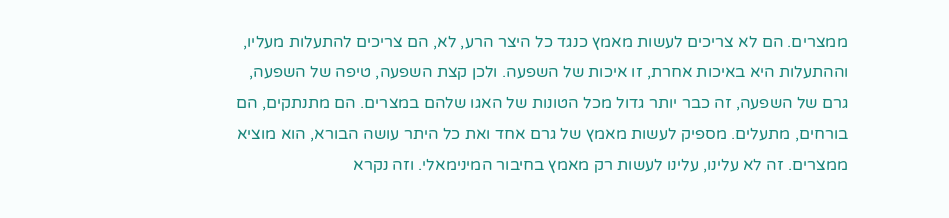ממצרים. הם לא צריכים לעשות מאמץ כנגד כל היצר הרע, לא, הם צריכים להתעלות מעליו, וההתעלות היא באיכות אחרת, זו איכות של השפעה. ולכן קצת השפעה, טיפה של השפעה, גרם של השפעה, זה כבר יותר גדול מכל הטונות של האגו שלהם במצרים. הם מתנתקים, הם בורחים, מתעלים. מספיק לעשות מאמץ של גרם אחד ואת כל היתר עושה הבורא, הוא מוציא ממצרים. זה לא עלינו, עלינו לעשות רק מאמץ בחיבור המינימאלי. וזה נקרא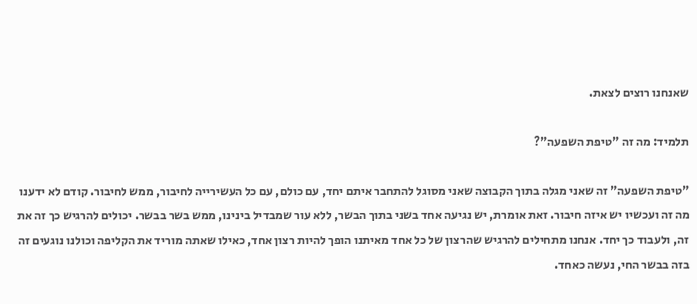שאנחנו רוצים לצאת.

תלמיד: מה זה "טיפת השפעה"?

"טיפת השפעה" זה שאני מגלה בתוך הקבוצה שאני מסוגל להתחבר איתם יחד, עם כולם, עם כל העשירייה לחיבור, ממש לחיבור. קודם לא ידענו מה זה ועכשיו יש איזה חיבור. זאת אומרת, יש נגיעה אחד בשני בתוך הבשר, ללא עור שמבדיל בינינו, ממש בשר בבשר. יכולים להרגיש כך זה את זה, ולעבוד כך יחד. אנחנו מתחילים להרגיש שהרצון של כל אחד מאיתנו הופך להיות רצון אחד, כאילו שאתה מוריד את הקליפה וכולנו נוגעים זה בזה בבשר החי, נעשה כאחד.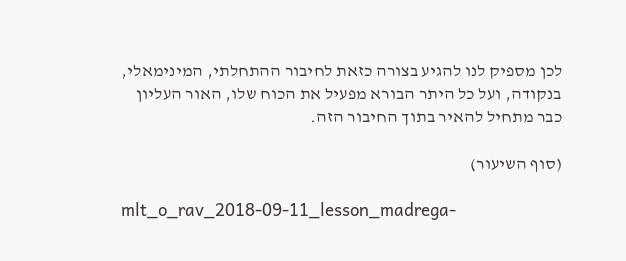לכן מספיק לנו להגיע בצורה כזאת לחיבור ההתחלתי, המינימאלי, בנקודה, ועל כל היתר הבורא מפעיל את הכוח שלו, האור העליון כבר מתחיל להאיר בתוך החיבור הזה.

(סוף השיעור)

mlt_o_rav_2018-09-11_lesson_madrega-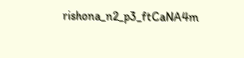rishona_n2_p3_ftCaNA4m